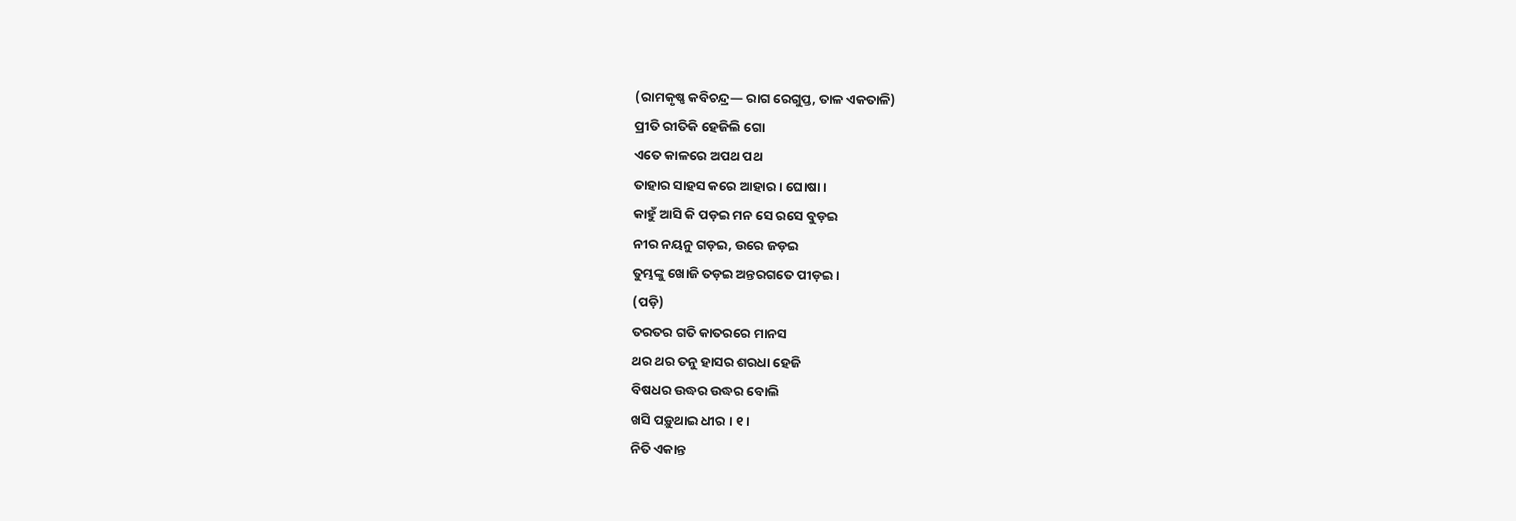(ରାମକୃଷ୍ଣ କବିଚନ୍ଦ୍ର— ରାଗ ରେଗୁପ୍ତ, ତାଳ ଏକତାଳି)
ପ୍ରୀତି ରୀତିକି ହେଜିଲି ଗୋ
ଏତେ କାଳରେ ଅପଥ ପଥ
ତାହାର ସାହସ କରେ ଆହାର । ଘୋଷା ।
କାହୁଁ ଆସି କି ପଡ଼ଇ ମନ ସେ ରସେ ବୁଡ଼ଇ
ନୀର ନୟନୁ ଗଡ଼ଇ, ଉରେ ଜଡ଼ଇ
ତୁମ୍ଭଙ୍କୁ ଖୋଜି ତଡ଼ଇ ଅନ୍ତରଗତେ ପୀଡ଼ଇ ।
(ପଡ଼ି)
ତରତର ଗତି କାତରରେ ମାନସ
ଥର ଥର ତନୁ ହାସର ଶରଧା ହେଜି
ବିଷଧର ଉଦ୍ଧର ଉଦ୍ଧର ବୋଲି
ଖସି ପଡ଼ୁଥାଇ ଧୀର । ୧ ।
ନିତି ଏକାନ୍ତ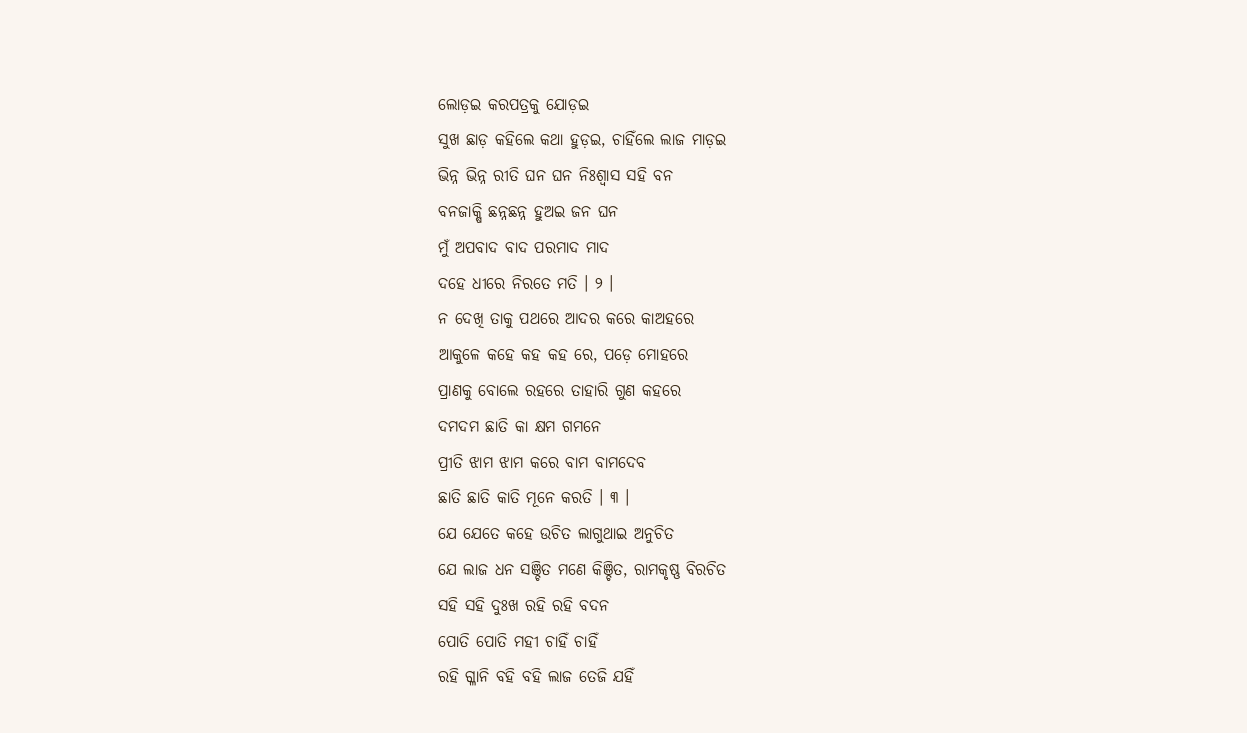ଲୋଡ଼ଇ କରପତ୍ରକୁ ଯୋଡ଼ଇ
ସୁଖ ଛାଡ଼ କହିଲେ କଥା ହୁଡ଼ଇ, ଚାହିଁଲେ ଲାଜ ମାଡ଼ଇ
ଭିନ୍ନ ଭିନ୍ନ ରୀତି ଘନ ଘନ ନିଃଶ୍ୱାସ ସହି ବନ
ବନଜାକ୍ଷି ଛନ୍ନଛନ୍ନ ହୁଅଇ ଜନ ଘନ
ମୁଁ ଅପବାଦ ବାଦ ପରମାଦ ମାଦ
ଦହେ ଧୀରେ ନିରତେ ମତି । ୨ ।
ନ ଦେଖି ତାକୁ ପଥରେ ଆଦର କରେ କାଅହରେ
ଆକୁଳେ କହେ କହ କହ ରେ, ପଡ଼େ ମୋହରେ
ପ୍ରାଣକୁ ବୋଲେ ରହରେ ତାହାରି ଗୁଣ କହରେ
ଦମଦମ ଛାତି କା କ୍ଷମ ଗମନେ
ପ୍ରୀତି ଝାମ ଝାମ କରେ ବାମ ବାମଦେବ
ଛାତି ଛାତି କାତି ମୂନେ କରତି । ୩ ।
ଯେ ଯେତେ କହେ ଉଚିତ ଲାଗୁଥାଇ ଅନୁଚିତ
ଯେ ଲାଜ ଧନ ସଞ୍ଚିତ ମଣେ କିଞ୍ଚିତ, ରାମକୃଷ୍ଣ ବିରଚିତ
ସହି ସହି ଦୁଃଖ ରହି ରହି ବଦନ
ପୋତି ପୋତି ମହୀ ଚାହିଁ ଚାହିଁ
ରହି ଗ୍ଳାନି ବହି ବହି ଲାଜ ତେଜି ଯହିଁ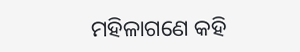ମହିଳାଗଣେ କହି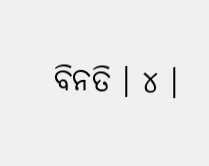ବିନତି । ୪ ।